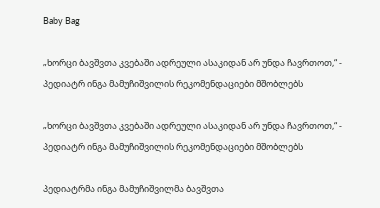Baby Bag

„ხორცი ბავშვთა კვებაში ადრეული ასაკიდან არ უნდა ჩავრთოთ,“ - პედიატრ ინგა მამუჩიშვილის რეკომენდაციები მშობლებს

„ხორცი ბავშვთა კვებაში ადრეული ასაკიდან არ უნდა ჩავრთოთ,“ - პედიატრ ინგა მამუჩიშვილის რეკომენდაციები მშობლებს

პედიატრმა ინგა მამუჩიშვილმა ბავშვთა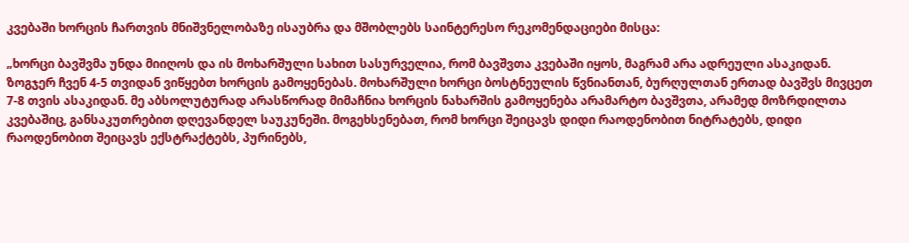კვებაში ხორცის ჩართვის მნიშვნელობაზე ისაუბრა და მშობლებს საინტერესო რეკომენდაციები მისცა:

„ხორცი ბავშვმა უნდა მიიღოს და ის მოხარშული სახით სასურველია, რომ ბავშვთა კვებაში იყოს, მაგრამ არა ადრეული ასაკიდან. ზოგჯერ ჩვენ 4-5 თვიდან ვიწყებთ ხორცის გამოყენებას. მოხარშული ხორცი ბოსტნეულის წვნიანთან, ბურღულთან ერთად ბავშვს მივცეთ 7-8 თვის ასაკიდან. მე აბსოლუტურად არასწორად მიმაჩნია ხორცის ნახარშის გამოყენება არამარტო ბავშვთა, არამედ მოზრდილთა კვებაშიც, განსაკუთრებით დღევანდელ საუკუნეში. მოგეხსენებათ, რომ ხორცი შეიცავს დიდი რაოდენობით ნიტრატებს, დიდი რაოდენობით შეიცავს ექსტრაქტებს, პურინებს,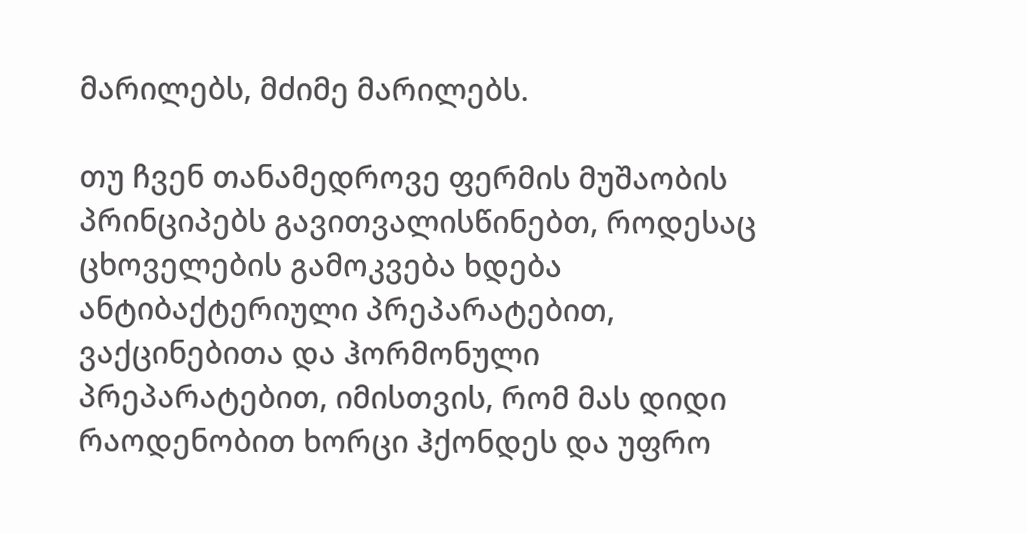მარილებს, მძიმე მარილებს.

თუ ჩვენ თანამედროვე ფერმის მუშაობის პრინციპებს გავითვალისწინებთ, როდესაც ცხოველების გამოკვება ხდება ანტიბაქტერიული პრეპარატებით, ვაქცინებითა და ჰორმონული პრეპარატებით, იმისთვის, რომ მას დიდი რაოდენობით ხორცი ჰქონდეს და უფრო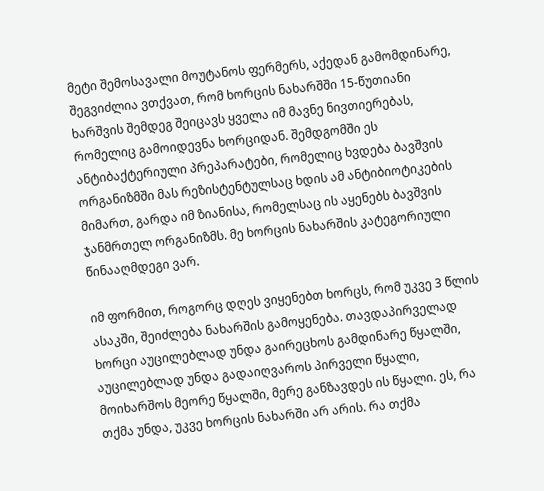მეტი შემოსავალი მოუტანოს ფერმერს, აქედან გამომდინარე, შეგვიძლია ვთქვათ, რომ ხორცის ნახარშში 15-წუთიანი ხარშვის შემდეგ შეიცავს ყველა იმ მავნე ნივთიერებას, რომელიც გამოიდევნა ხორციდან. შემდგომში ეს ანტიბაქტერიული პრეპარატები, რომელიც ხვდება ბავშვის ორგანიზმში მას რეზისტენტულსაც ხდის ამ ანტიბიოტიკების მიმართ, გარდა იმ ზიანისა, რომელსაც ის აყენებს ბავშვის ჯანმრთელ ორგანიზმს. მე ხორცის ნახარშის კატეგორიული წინააღმდეგი ვარ.

იმ ფორმით, როგორც დღეს ვიყენებთ ხორცს, რომ უკვე 3 წლის ასაკში, შეიძლება ნახარშის გამოყენება. თავდაპირველად ხორცი აუცილებლად უნდა გაირეცხოს გამდინარე წყალში, აუცილებლად უნდა გადაიღვაროს პირველი წყალი, მოიხარშოს მეორე წყალში, მერე განზავდეს ის წყალი. ეს, რა თქმა უნდა, უკვე ხორცის ნახარში არ არის. რა თქმა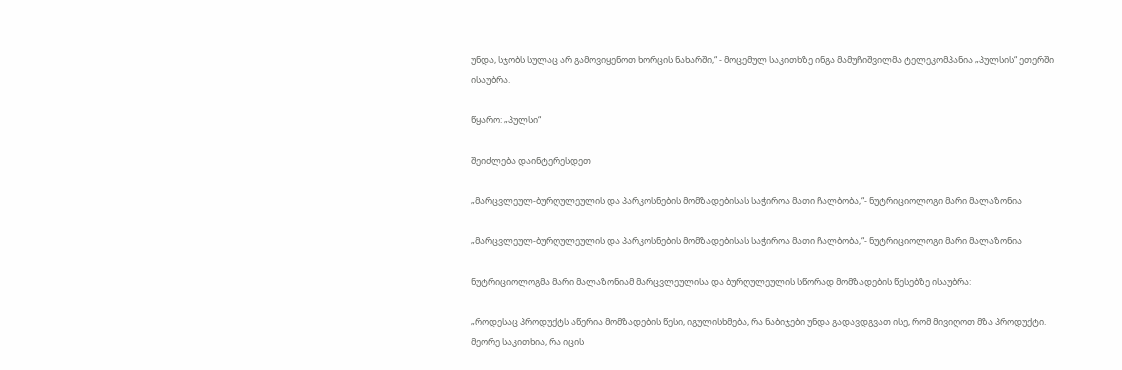უნდა, სჯობს სულაც არ გამოვიყენოთ ხორცის ნახარში,“ - მოცემულ საკითხზე ინგა მამუჩიშვილმა ტელეკომპანია „პულსის“ ეთერში ისაუბრა.

წყარო: „პულსი“

შეიძლება დაინტერესდეთ

„მარცვლეულ-ბურღულეულის და პარკოსნების მომზადებისას საჭიროა მათი ჩალბობა,“- ნუტრიციოლოგი მარი მალაზონია

„მარცვლეულ-ბურღულეულის და პარკოსნების მომზადებისას საჭიროა მათი ჩალბობა,“- ნუტრიციოლოგი მარი მალაზონია

ნუტრიციოლოგმა მარი მალაზონიამ მარცვლეულისა და ბურღულეულის სწორად მომზადების წესებზე ისაუბრა:

„როდესაც პროდუქტს აწერია მომზადების წესი, იგულისხმება, რა ნაბიჯები უნდა გადავდგვათ ისე, რომ მივიღოთ მზა პროდუქტი. მეორე საკითხია, რა იცის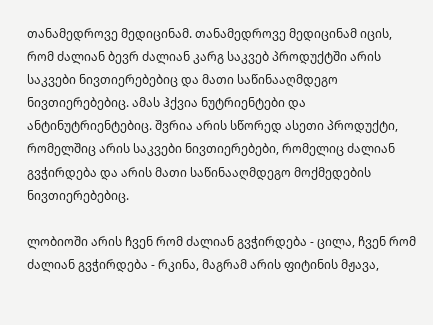თანამედროვე მედიცინამ. თანამედროვე მედიცინამ იცის, რომ ძალიან ბევრ ძალიან კარგ საკვებ პროდუქტში არის საკვები ნივთიერებებიც და მათი საწინააღმდეგო ნივთიერებებიც. ამას ჰქვია ნუტრიენტები და ანტინუტრიენტებიც. შვრია არის სწორედ ასეთი პროდუქტი, რომელშიც არის საკვები ნივთიერებები, რომელიც ძალიან გვჭირდება და არის მათი საწინააღმდეგო მოქმედების ნივთიერებებიც.

ლობიოში არის ჩვენ რომ ძალიან გვჭირდება - ცილა, ჩვენ რომ ძალიან გვჭირდება - რკინა, მაგრამ არის ფიტინის მჟავა,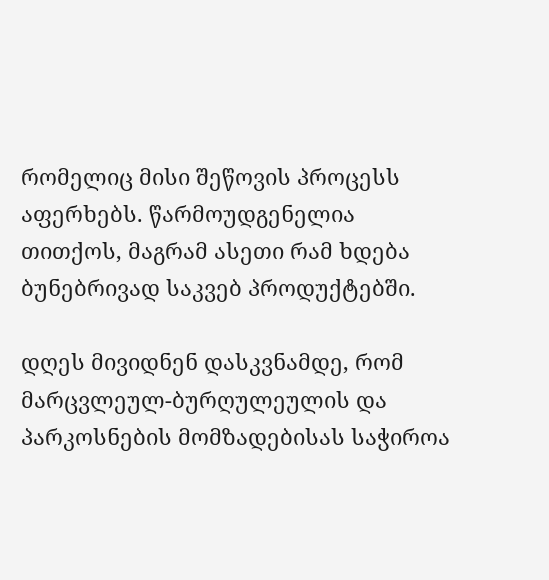რომელიც მისი შეწოვის პროცესს აფერხებს. წარმოუდგენელია თითქოს, მაგრამ ასეთი რამ ხდება ბუნებრივად საკვებ პროდუქტებში.

დღეს მივიდნენ დასკვნამდე, რომ მარცვლეულ-ბურღულეულის და პარკოსნების მომზადებისას საჭიროა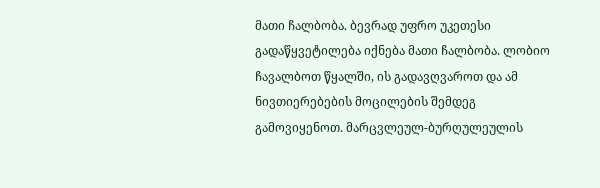მათი ჩალბობა. ბევრად უფრო უკეთესი გადაწყვეტილება იქნება მათი ჩალბობა. ლობიო ჩავალბოთ წყალში, ის გადავღვაროთ და ამ ნივთიერებების მოცილების შემდეგ გამოვიყენოთ. მარცვლეულ-ბურღულეულის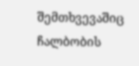შემთხვევაშიც ჩალბობის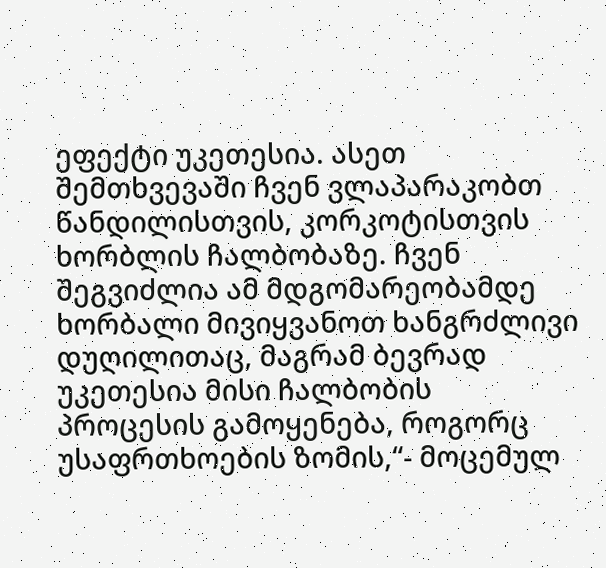ეფექტი უკეთესია. ასეთ შემთხვევაში ჩვენ ვლაპარაკობთ წანდილისთვის, კორკოტისთვის ხორბლის ჩალბობაზე. ჩვენ შეგვიძლია ამ მდგომარეობამდე ხორბალი მივიყვანოთ ხანგრძლივი დუღილითაც, მაგრამ ბევრად უკეთესია მისი ჩალბობის პროცესის გამოყენება, როგორც უსაფრთხოების ზომის,“- მოცემულ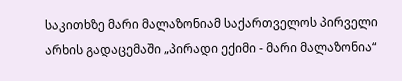საკითხზე მარი მალაზონიამ საქართველოს პირველი არხის გადაცემაში „პირადი ექიმი - მარი მალაზონია“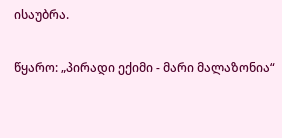ისაუბრა.

წყარო: „პირადი ექიმი - მარი მალაზონია“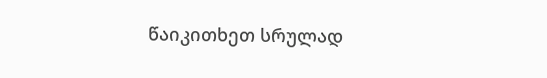წაიკითხეთ სრულად